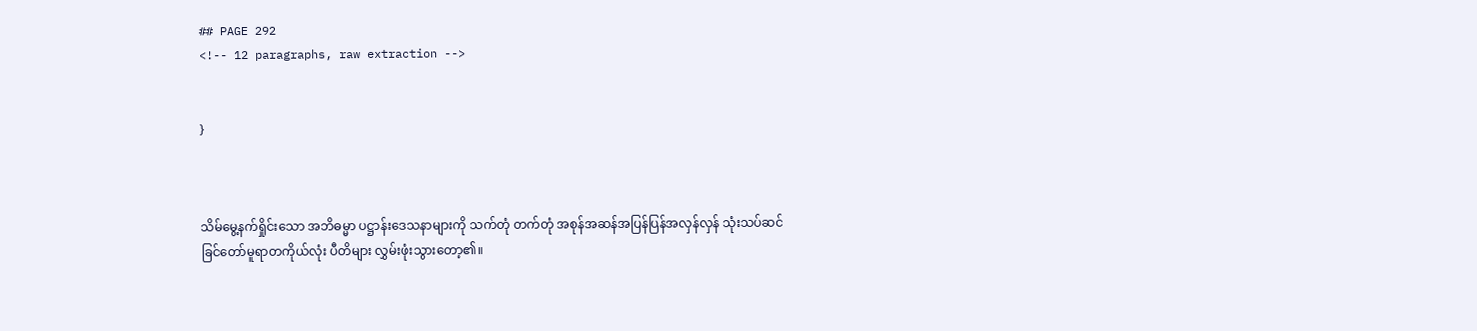## PAGE 292
<!-- 12 paragraphs, raw extraction -->


}



သိမ်မွေ့နက်ရှိုင်းသော အဘိဓမ္မာ ပဋ္ဌာန်းဒေသနာများကို သက်တုံ တက်တုံ အစုန်အဆန်အပြန်ပြန်အလှန်လှန် သုံးသပ်ဆင်ခြင်တော်မူရာတကိုယ်လုံး ပီတိများ လွှမ်းဖုံးသွားတော့၏။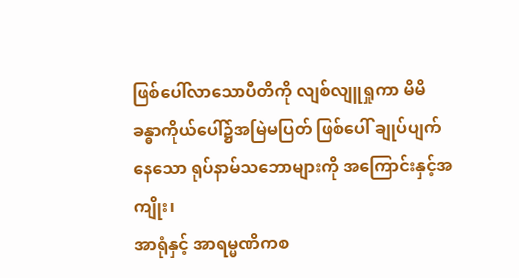ဖြစ်ပေါ်လာသောပီတိကို လျစ်လျူရှုကာ မိမိခန္ဓာကိုယ်ပေါ်၌အမြဲမပြတ် ဖြစ်ပေါ် ချုပ်ပျက်နေသော ရုပ်နာမ်သဘောများကို အကြောင်းနှင့်အကျိုး၊
အာရုံနှင့် အာရမ္မဏိကစ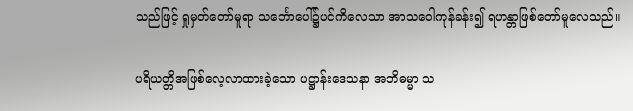သည်ဖြင့် ရှုမှတ်တော်မူရာ သင်္ဘောပေါ်၌ပင်ကိလေသာ အာသဝေါကုန်ခန်း၍ ရဟန္တာဖြစ်တော်မူလေသည်။

ပရိယတ္တိအဖြစ်လေ့လာထားခဲ့သော ပဋ္ဌာန်းဒေသနာ အဘိဓမ္မာ သ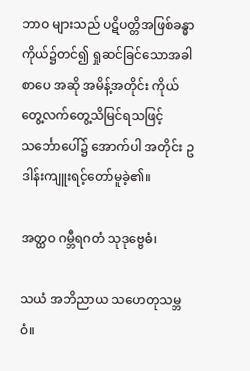ဘာဝ များသည် ပဋိပတ္တိအဖြစ်ခန္ဓာကိုယ်၌တင်၍ ရှုဆင်ခြင်သောအခါ စာပေ အဆို အမိန့်အတိုင်း ကိုယ်တွေ့လက်တွေ့သိမြင်ရသဖြင့် သင်္ဘောပေါ်၌ အောက်ပါ အတိုင်း ဥဒါန်းကျူးရင့်တော်မူခဲ့၏။

အတ္ထဝ ဂမ္ဘီရဂတံ သုဒုဗ္ဗေဓံ၊

သယံ အဘိညာယ သဟေတုသမ္ဘဝံ။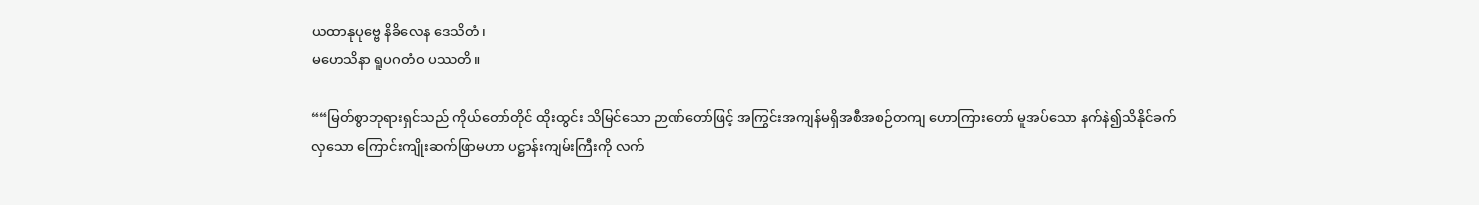ယထာနုပုဗ္ဗေ နိခိလေန ဒေသိတံ၊
မဟေသိနာ ရူပဂတံဝ ပဿတိ။

““မြတ်စွာဘုရားရှင်သည် ကိုယ်တော်တိုင် ထိုးထွင်း သိမြင်သော ဉာဏ်တော်ဖြင့် အကြွင်းအကျန်မရှိအစီအစဉ်တကျ ဟောကြားတော် မူအပ်သော နက်နဲ၍သိနိုင်ခက်လှသော ကြောင်းကျိုးဆက်ဖြာမဟာ ပဋ္ဌာန်းကျမ်းကြီးကို လက်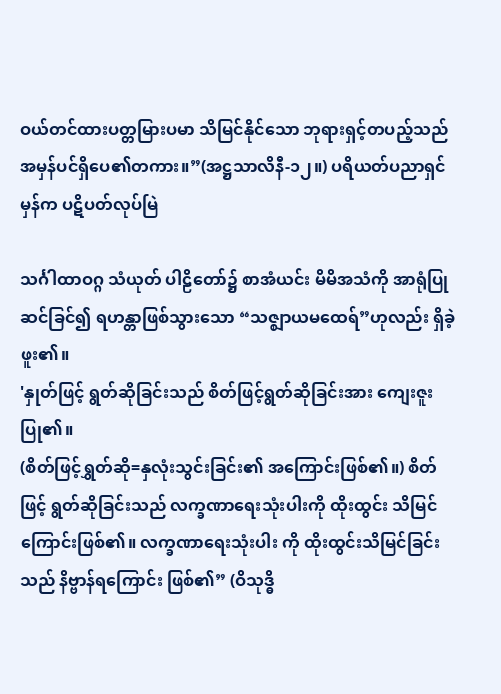ဝယ်တင်ထားပတ္တမြားပမာ သိမြင်နိုင်သော ဘုရားရှင့်တပည့်သည်အမှန်ပင်ရှိပေ၏တကား။”(အဋ္ဌသာလိနီ-၁၂။) ပရိယတ်ပညာရှင်မှန်က ပဋိပတ်လုပ်မြဲ

သင်္ဂါထာဝဂ္ဂ သံယုတ် ပါဠိတော်၌ စာအံယင်း မိမိအသံကို အာရုံပြု ဆင်ခြင်၍ ရဟန္တာဖြစ်သွားသော “သဇ္ဈာယမထေရ်”ဟုလည်း ရှိခဲ့ဖူး၏။
'နှုတ်ဖြင့် ရွတ်ဆိုခြင်းသည် စိတ်ဖြင့်ရွတ်ဆိုခြင်းအား ကျေးဇူးပြု၏။
(စိတ်ဖြင့်ရွှတ်ဆို=နှလုံးသွင်းခြင်း၏ အကြောင်းဖြစ်၏။) စိတ်ဖြင့် ရွတ်ဆိုခြင်းသည် လက္ခဏာရေးသုံးပါးကို ထိုးထွင်း သိမြင်ကြောင်းဖြစ်၏။ လက္ခဏာရေးသုံးပါး ကို ထိုးထွင်းသိမြင်ခြင်းသည် နိဗ္ဗာန်ရကြောင်း ဖြစ်၏” (ဝိသုဒ္ဓိ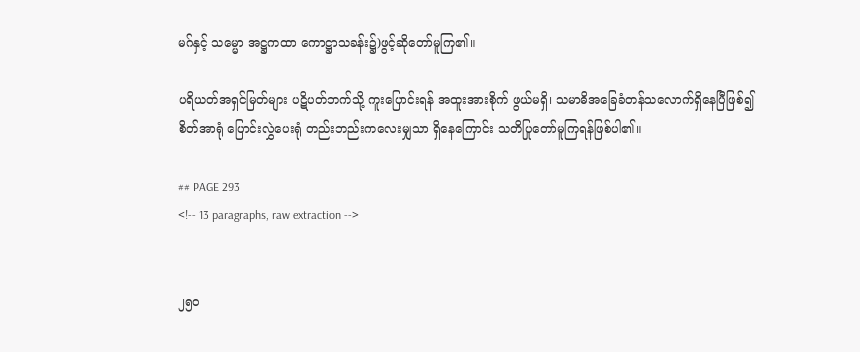မဂ်နှင့် သမ္မော အဋ္ဌကထာ ကောဋ္ဌာသခန်း၌)ဖွင့်ဆိုတော်မူကြ၏။

ပရိယတ်အရှင်မြတ်များ ပဋိပတ်ဘက်သို့ ကူးပြောင်းရန် အထူးအားစိုက် ဖွယ်မရှိ၊ သမာဓိအခြေခံတန်သလောက်ရှိနေပြီဖြစ်၍ စိတ်အာရုံ ပြောင်းလွှဲပေးရုံ တည်းဘည်းကလေးမျှသာ ရှိနေကြောင်း သတိပြုတော်မူကြရန်ဖြစ်ပါ၏။

## PAGE 293
<!-- 13 paragraphs, raw extraction -->


၂၅ဝ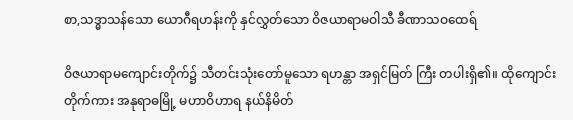စာ,သဒ္ဓာသန်သော ယောဂီရဟန်းကို နှင်လွှတ်သော ဝိဇယာရာမဝါသီ ခီဏာသဝထေရ်

ဝိဇယာရာမကျောင်းတိုက်၌ သီတင်းသုံးတော်မူသော ရဟန္တာ အရှင်မြတ် ကြီး တပါးရှိ၏။ ထိုကျောင်းတိုက်ကား အနုရာဓမြို့ မဟာဝိဟာရ နယ်နိမိတ်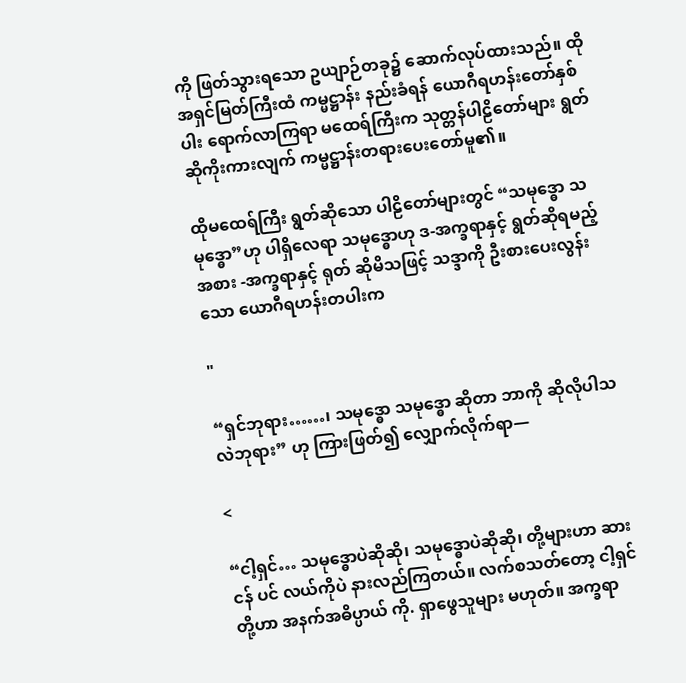ကို ဖြတ်သွားရသော ဥယျာဉ်တခု၌ ဆောက်လုပ်ထားသည်။ ထိုအရှင်မြတ်ကြီးထံ ကမ္မဋ္ဌာန်း နည်းခံရန် ယောဂီရဟန်းတော်နှစ်ပါး ရောက်လာကြရာ မထေရ်ကြီးက သုတ္တန်ပါဠိတော်များ ရွတ်ဆိုကိုးကားလျက် ကမ္မဋ္ဌာန်းတရားပေးတော်မူ၏။

ထိုမထေရ်ကြီး ရွတ်ဆိုသော ပါဠိတော်များတွင် “သမုဒ္ဓော သမုဒ္ဓော”ဟု ပါရှိလေရာ သမုဒ္ဓောဟု ဒ-အက္ခရာနှင့် ရွတ်ဆိုရမည့်အစား -အက္ခရာနှင့် ရုတ် ဆိုမိသဖြင့် သဒ္ဒာကို ဦးစားပေးလွန်းသော ယောဂီရဟန်းတပါးက

"

“ရှင်ဘုရား……၊ သမုဒ္ဓော သမုဒ္ဓော ဆိုတာ ဘာကို ဆိုလိုပါသလဲဘုရား” ဟု ကြားဖြတ်၍ လျှောက်လိုက်ရာ—

<

“ငါ့ရှင်… သမုဒ္ဓောပဲဆိုဆို၊ သမုဒ္ဓောပဲဆိုဆို၊ တို့များဟာ ဆားငန် ပင် လယ်ကိုပဲ နားလည်ကြတယ်။ လက်စသတ်တော့ ငါ့ရှင်တို့ဟာ အနက်အဓိပ္ပာယ် ကို. ရှာဖွေသူများ မဟုတ်။ အက္ခရာ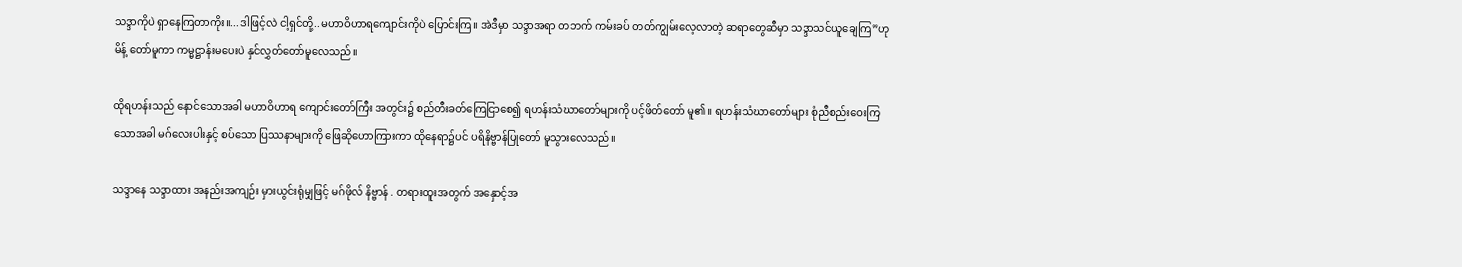သဒ္ဒာကိုပဲ ရှာနေကြတာကိုး။...ဒါဖြင့်လဲ ငါ့ရှင်တို့..မဟာဝိဟာရကျောင်းကိုပဲ ပြောင်းကြ။ အဲဒီမှာ သဒ္ဒာအရာ တဘက် ကမ်းခပ် တတ်ကျွမ်းလေ့လာတဲ့ ဆရာတွေဆီမှာ သဒ္ဒာသင်ယူချေကြ”ဟု မိန့် တော်မူကာ ကမ္မဋ္ဌာန်းမပေးပဲ နှင်လွှတ်တော်မူလေသည်။

ထိုရဟန်းသည် နောင်သောအခါ မဟာဝိဟာရ ကျောင်းတော်ကြီး အတွင်း၌ စည်တီးခတ်ကြေငြာစေ၍ ရဟန်းသံဃာတော်များကို ပင့်ဖိတ်တော် မူ၏။ ရဟန်းသံဃာတော်များ စုံညီစည်းဝေးကြသောအခါ မဂ်လေးပါးနှင့် စပ်သော ပြဿနာများကို ဖြေဆိုဟောကြားကာ ထိုနေရာ၌ပင် ပရိနိဗ္ဗာန်ပြုတော် မူသွားလေသည်။

သဒ္ဒာနေ သဒ္ဒာထား အနည်းအကျဉ်း မှားယွင်းရုံမျှဖြင့် မဂ်ဖိုလ် နိဗ္ဗာန် . တရားထူးအတွက် အနှောင့်အ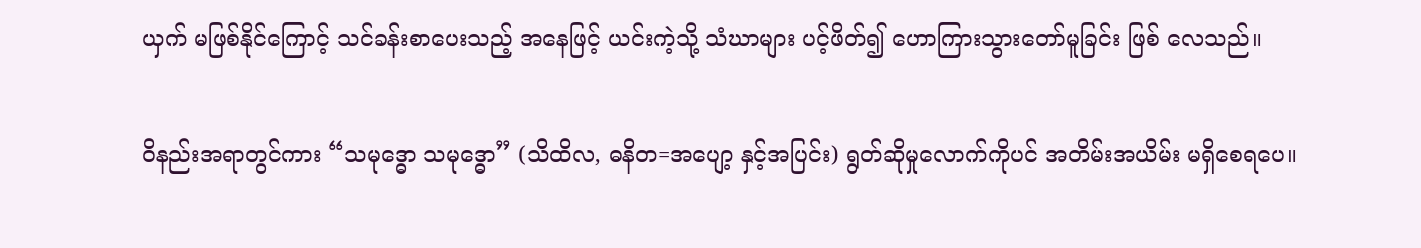ယှက် မဖြစ်နိုင်ကြောင့် သင်ခန်းစာပေးသည့် အနေဖြင့် ယင်းကဲ့သို့ သံဃာများ ပင့်ဖိတ်၍ ဟောကြားသွားတော်မူခြင်း ဖြစ် လေသည်။

ဝိနည်းအရာတွင်ကား “သမုဒ္ဓော သမုဒ္ဓော” (သိထိလ, ဓနိတ=အပျော့ နှင့်အပြင်း) ရွတ်ဆိုမှုလောက်ကိုပင် အတိမ်းအယိမ်း မရှိစေရပေ။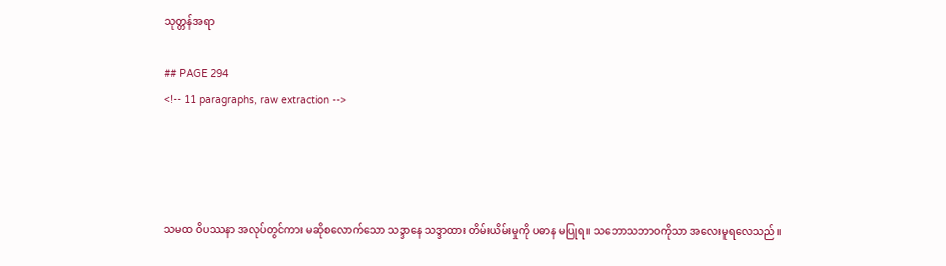သုတ္တန်အရာ

## PAGE 294
<!-- 11 paragraphs, raw extraction -->




သမထ ဝိပဿနာ အလုပ်တွင်ကား မဆိုစလောက်သော သဒ္ဒာနေ သဒ္ဒာထား တိမ်းယိမ်းမှုကို ပဓာန မပြုရ။ သဘောသဘာဝကိုသာ အလေးမူရလေသည်။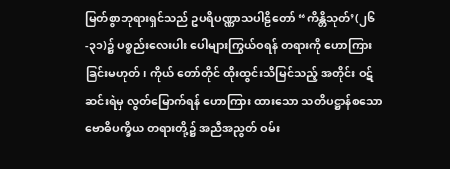မြတ်စွာဘုရားရှင်သည် ဥပရိပဏ္ဏာသပါဠိတော် “ကိန္တိသုတ်’(၂၆-၃၁)၌ ပစ္စည်းလေးပါး ပေါများကြွယ်ဝရန် တရားကို ဟောကြားခြင်းမဟုတ်၊ ကိုယ် တော်တိုင် ထိုးထွင်းသိမြင်သည့် အတိုင်း ဝဋ်ဆင်းရဲမှ လွတ်မြောက်ရန် ဟောကြား ထားသော သတိပဋ္ဌာန်စသော ဗောဓိပက္ခိယ တရားတို့၌ အညီအညွတ် ဝမ်း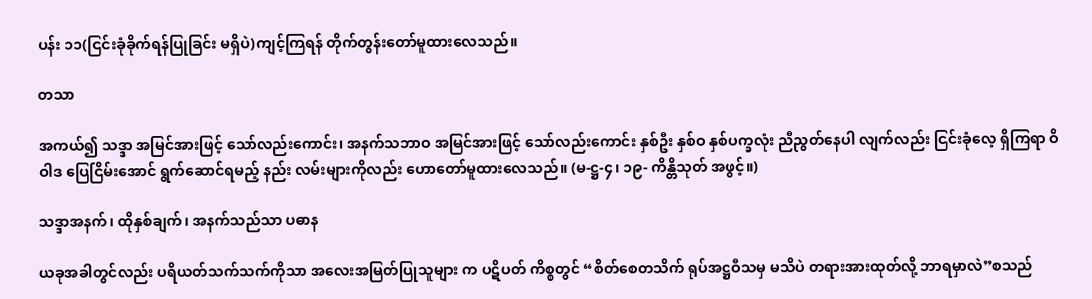ပန်း ၁၁(ငြင်းခုံခိုက်ရန်ပြုခြင်း မရှိပဲ)ကျင့်ကြရန် တိုက်တွန်းတော်မူထားလေသည်။

တသာ

အကယ်၍ သဒ္ဒာ အမြင်အားဖြင့် သော်လည်းကောင်း၊ အနက်သဘာဝ အမြင်အားဖြင့် သော်လည်းကောင်း နှစ်ဦး နှစ်ဝ နှစ်ပက္ခလုံး ညီညွတ်နေပါ လျက်လည်း ငြင်းခုံလေ့ ရှိကြရာ ဝိဝါဒ ပြေငြိမ်းအောင် ရွက်ဆောင်ရမည့် နည်း လမ်းများကိုလည်း ဟောတော်မူထားလေသည်။ (မ-ဋ္ဌ-၄၊ ၁၉- ကိန္တိသုတ် အဖွင့်။)

သဒ္ဒာအနက်၊ ထိုနှစ်ချက်၊ အနက်သည်သာ ပဓာန

ယခုအခါတွင်လည်း ပရိယတ်သက်သက်ကိုသာ အလေးအမြတ်ပြုသူများ က ပဋိပတ် ကိစ္စတွင် “စိတ်စေတသိက် ရုပ်အဋ္ဌဝီသမှ မသိပဲ တရားအားထုတ်လို့ ဘာရမှာလဲ”စသည်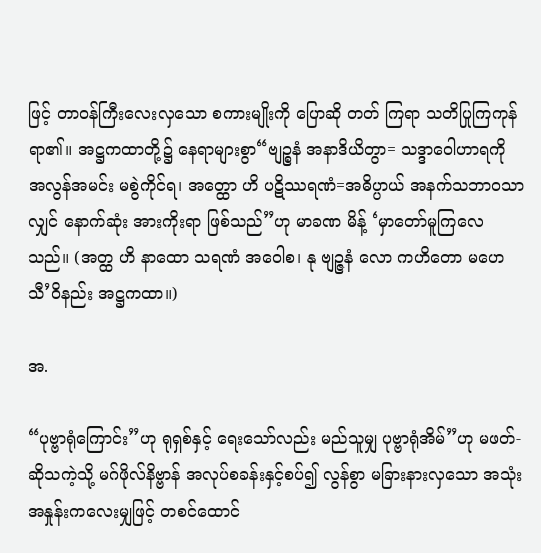ဖြင့် တာဝန်ကြီးလေးလှသော စကားမျိုးကို ပြောဆို တတ် ကြရာ သတိပြုကြကုန်ရာ၏။ အဋ္ဌကထာတို့၌ နေရာများစွာ“ဗျဉ္စနံ အနာဒိယိတွာ= သဒ္ဒာဝေါဟာရကို အလွန်အမင်း မစွဲကိုင်ရ၊ အတ္ထော ဟိ ပဋိဿရဏံ=အဓိပ္ပာယ် အနက်သဘာဝသာလျှင် နောက်ဆုံး အားကိုးရာ ဖြစ်သည်”ဟု မာခဏ မိန့် ‘မှာတော်မူကြလေသည်။ (အတ္ထ ဟိ နာထော သရဏံ အဝေါစ၊ နု ဗျဉ္ဇနံ လော ကဟိတော မဟေသီ’ဝိနည်း အဋ္ဌကထာ။)

အ.

“ပုဗ္ဗာရုံကြောင်း”ဟု ရုရှစ်နှင့် ရေးသော်လည်း မည်သူမျှ ပုဗ္ဗာရုံအိမ်”ဟု မဖတ်-ဆိုသကဲ့သို့ မဂ်ဖိုလ်နိဗ္ဗာန် အလုပ်စခန်းနှင့်စပ်၍ လွန်စွာ မခြားနားလှသော အသုံးအနှုန်းကလေးမျှဖြင့် တစင်ထောင်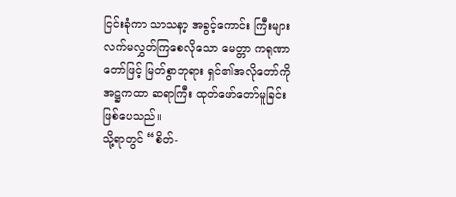ငြင်းခုံကာ သာသနာ့ အခွင့်ကောင်း ကြီးများ လက်မလွှတ်ကြစေလိုသော မေတ္တာ ကရုဏာတော်ဖြင့် မြတ်စွာဘုရား ရှင်၏အလိုတော်ကို အဋ္ဌကထာ ဆရာကြီး ထုတ်ဖော်တော်မူခြင်း ဖြစ်ပေသည်။
သို့ရာတွင် “စိတ်-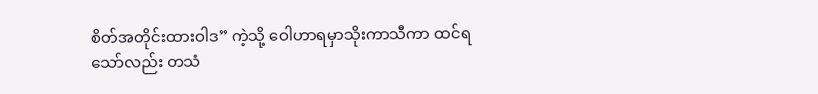စိတ်အတိုင်းထားဝါဒ” ကဲ့သို့ ဝေါဟာရမှာသိုးကာသီကာ ထင်ရ သော်လည်း တသံ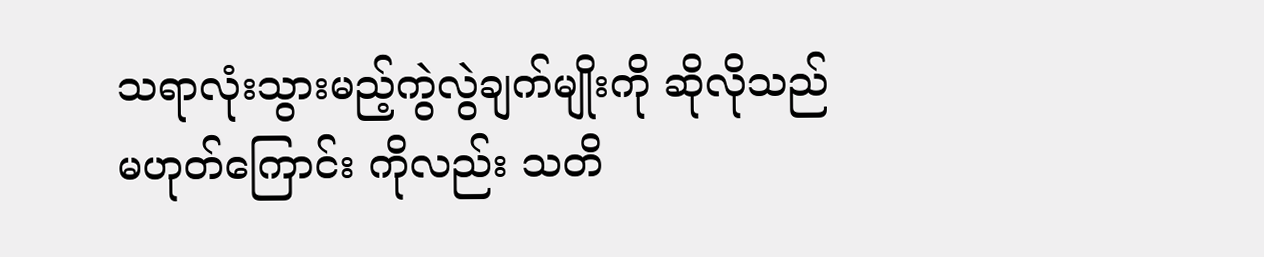သရာလုံးသွားမည့်ကွဲလွဲချက်မျိုးကို ဆိုလိုသည် မဟုတ်ကြောင်း ကိုလည်း သတိ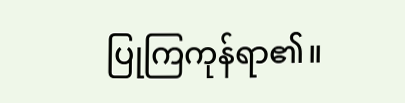ပြုကြကုန်ရာ၏။